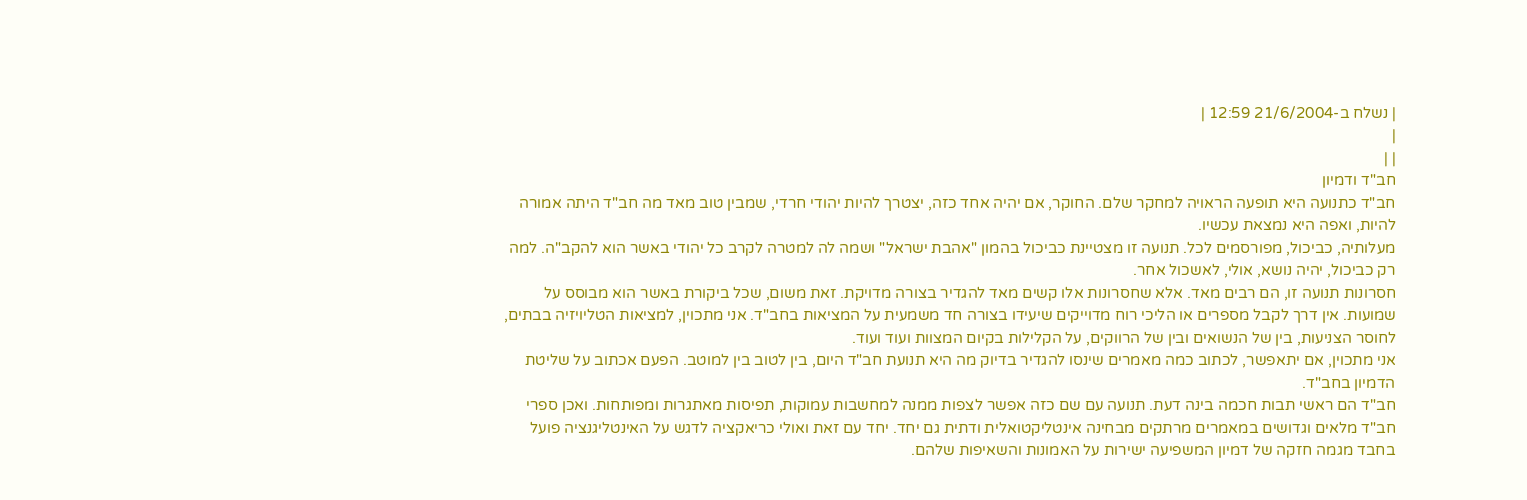| נשלח ב-21/6/2004 12:59 |
|
| |
חב"ד ודמיון
חב"ד כתנועה היא תופעה הראויה למחקר שלם. החוקר, אם יהיה אחד כזה, יצטרך להיות יהודי חרדי, שמבין טוב מאד מה חב"ד היתה אמורה להיות, ואפה היא נמצאת עכשיו.
מעלותיה, כביכול, מפורסמים לכל. תנועה זו מצטיינת כביכול בהמון "אהבת ישראל" ושמה לה למטרה לקרב כל יהודי באשר הוא להקב"ה. למה רק כביכול, יהיה נושא, אולי, לאשכול אחר.
חסרונות תנועה זו, הם רבים מאד. אלא שחסרונות אלו קשים מאד להגדיר בצורה מדויקת. זאת משום, שכל ביקורת באשר הוא מבוסס על שמועות. אין דרך לקבל מספרים או הליכי רוח מדוייקים שיעידו בצורה חד משמעית על המציאות בחב"ד. אני מתכוין, למציאות הטליויזיה בבתים, לחוסר הצניעות, בין של הנשואים ובין של הרווקים, על הקלילות בקיום המצוות ועוד ועוד.
אני מתכוין, אם יתאפשר, לכתוב כמה מאמרים שינסו להגדיר בדיוק מה היא תנועת חב"ד היום, בין לטוב בין למוטב. הפעם אכתוב על שליטת הדמיון בחב"ד.
חב"ד הם ראשי תבות חכמה בינה דעת. תנועה עם שם כזה אפשר לצפות ממנה למחשבות עמוקות, תפיסות מאתגרות ומפותחות. ואכן ספרי חב"ד מלאים וגדושים במאמרים מרתקים מבחינה אינטליקטואלית ודתית גם יחד. יחד עם זאת ואולי כריאקציה לדגש על האינטליגנציה פועל בחבד מגמה חזקה של דמיון המשפיעה ישירות על האמונות והשאיפות שלהם.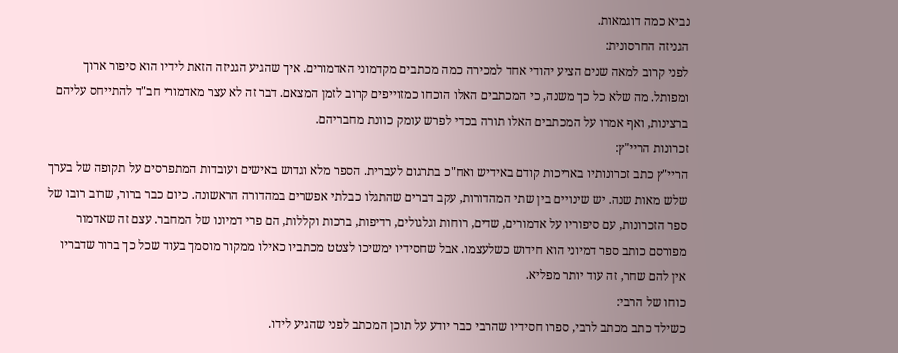נביא כמה דוגמאות.
הגניזה החרסונית:
לפני קרוב למאה שנים הציע יהודי אחד למכירה כמה מכתבים מקדמוני האדמורים. איך שהגיע הגניזה הזאת לידיו הוא סיפור ארוך ומפותל. מה שלא כל כך משנה, כי המכתבים האלו הוכחו כמזוייפים קרוב לזמן המצאם. דבר זה לא עצר מאדמורי חב"ד להתייחס עליהם ברצינות, ואף אמרו על המכתבים האלו תורה בכדי לפרש עומק כוונת מחבריהם.
זכרונות הריי"ץ:
הריי"ץ כתב זכרונותיו באריכות קודם באידיש ואח"כ בתרגום לעברית. הספר מלא וגדוש באישים ועובדות המתפרסים על תקופה של בערך שלש מאות שנה. יש שינויים בין שתי המהדורות, עקב דברים שהתגלו כבלתי אפשרים במהדורה הראשונה. כיום כבר ברור, שרוב רובו של ספר הזכרונות, עם סיפוריו על אדמורים, שדים, רוחות וגלגולים, רדיפות, ברכות וקללות, הם פרי דמיונו של המחבר. עצם זה שאדמור מפורסם כותב ספר דמיוני הוא חידוש כשלעצמו. אבל שחסידיו ימשיכו לצטט מכתביו כאילו ממקור מוסמך בעוד שכל כך ברור שדבריו אין להם שחר, זה עוד יותר מפליא.
כוחו של הרבי:
כשילד כתב מכתב לרבי, ספרו חסידיו שהרבי כבר יודע על תוכן המכתב לפני שהגיע לידו.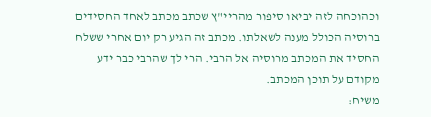וכהוכחה לזה יביאו סיפור מהריי"ץ שכתב מכתב לאחד החסידים ברוסיה הכולל מענה לשאלתו. מכתב זה הגיע רק יום אחרי ששלח החסיד את המכתב מרוסיה אל הרבי. הרי לך שהרבי כבר ידע מקודם על תוכן המכתב.
משיח: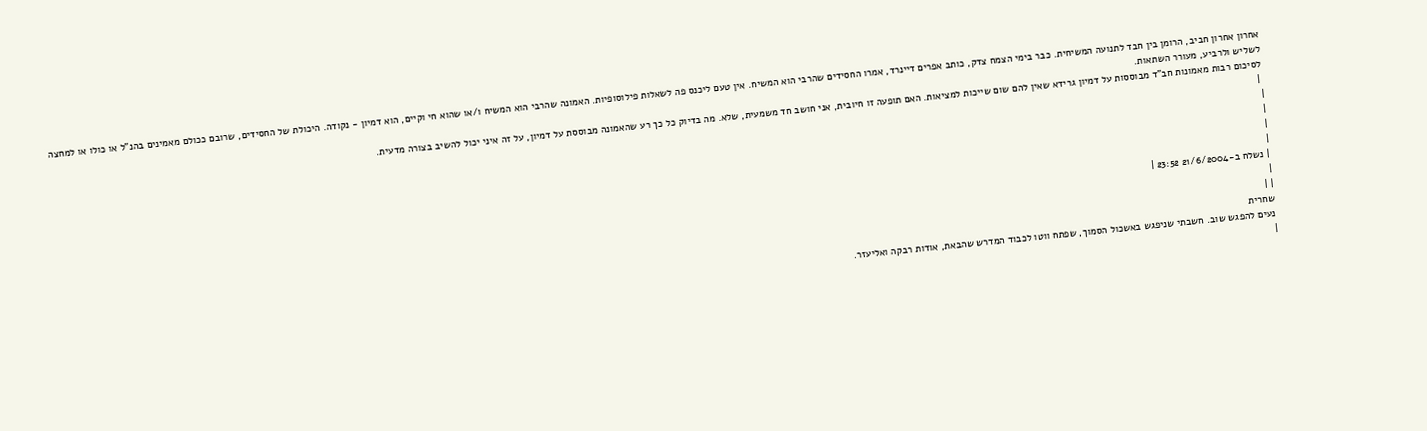אחרון אחרון חביב, הרומן בין חבד לתנועה המשיחית. כבר בימי הצמח צדק, כותב אפרים דיינרד, אמרו החסידים שהרבי הוא המשיח. אין טעם ליכנס פה לשאלות פילוסופיות. האמונה שהרבי הוא המשיח ו/או שהוא חי וקיים, הוא דמיון - נקודה. היכולת של החסידים, שרובם ככולם מאמינים בהנ"ל או כולו או למחצה לשליש ולרביע, מעורר השתאות.
לסיכום רבות מאמונות חב"ד מבוססות על דמיון גרידא שאין להם שום שייכות למציאות. האם תופעה זו חיובית, אני חושב חד משמעית, שלא. מה בדיוק כל כך רע שהאמונה מבוססת על דמיון, על זה איני יכול להשיב בצורה מדעית.
 |
|
|
|
|
| נשלח ב-21/6/2004 23:52 |
|
| |
שחרית
נעים להפגש שוב. חשבתי שניפגש באשכול הסמוך, שפתח ווטו לכבוד המדרש שהבאת, אודות רבקה ואליעזר.
|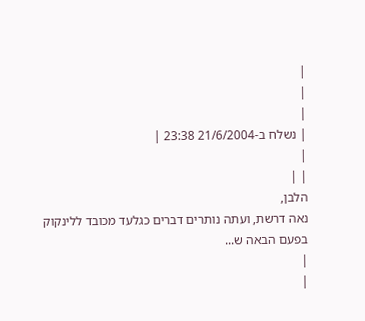|
|
|
| נשלח ב-21/6/2004 23:38 |
|
| |
הלבן,
נאה דרשת, ועתה נותרים דברים כגלעד מכובד ללינקוק בפעם הבאה ש...
|
|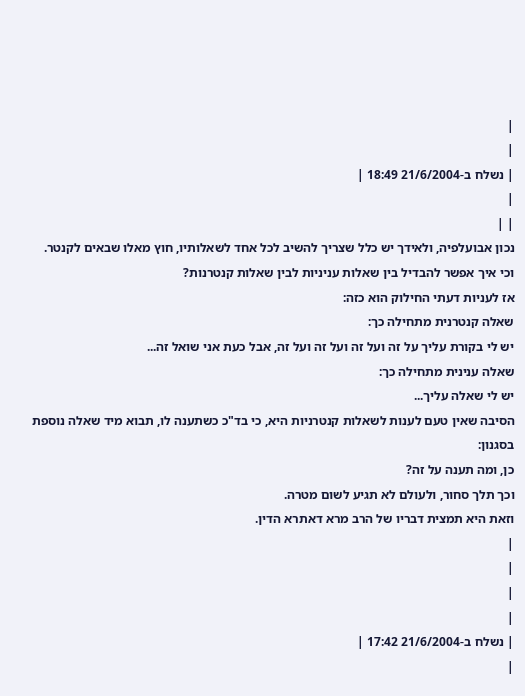|
|
| נשלח ב-21/6/2004 18:49 |
|
| |
נכון אבועלפיה, ולאידך יש כלל שצריך להשיב לכל אחד לשאלותיו, חוץ מאלו שבאים לקנטר.
וכי איך אפשר להבדיל בין שאלות עניניות לבין שאלות קנטרנות?
אז לעניות דעתי החילוק הוא כזה:
שאלה קנטרנית מתחילה כך:
יש לי בקורת עליך על זה ועל זה ועל זה ועל זה, אבל כעת אני שואל זה...
שאלה ענינית מתחילה כך:
יש לי שאלה עליך...
הסיבה שאין טעם לענות לשאלות קנטרניות היא, כי בד"כ כשתענה לו, תבוא מיד שאלה נוספת בסגנון:
כן, ומה תענה על זה?
וכך תלך סחור, ולעולם לא תגיע לשום מטרה.
וזאת היא תמצית דבריו של הרב מרא דאתרא הדין.
|
|
|
|
| נשלח ב-21/6/2004 17:42 |
|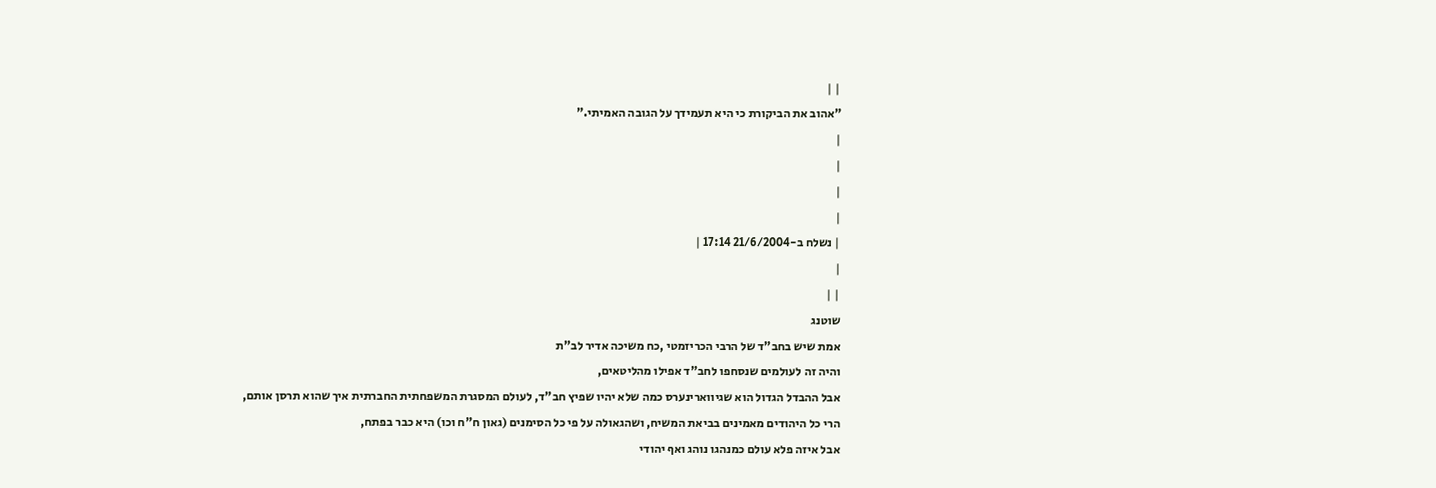| |
"אהוב את הביקורת כי היא תעמידך על הגובה האמיתי."
|
|
|
|
| נשלח ב-21/6/2004 17:14 |
|
| |
שוטנג
אמת שיש בחב"ד של הרבי הכריזמטי ,כח משיכה אדיר לב"ת
והיה זה לעולמים שנסחפו לחב"ד אפילו מהליטאים,
אבל ההבדל הגדול הוא שגיווארינערס כמה שלא יהיו שפיץ חב"ד, לעולם המסגרת המשפחתית החברתית איך שהוא תרסן אותם,
הרי כל היהודים מאמינים בביאת המשיח, ושהגאולה על פי כל הסימנים (גאון ח"ח וכו) היא כבר בפתח,
אבל איזה פלא עולם כמנהגו נוהג ואף יהודי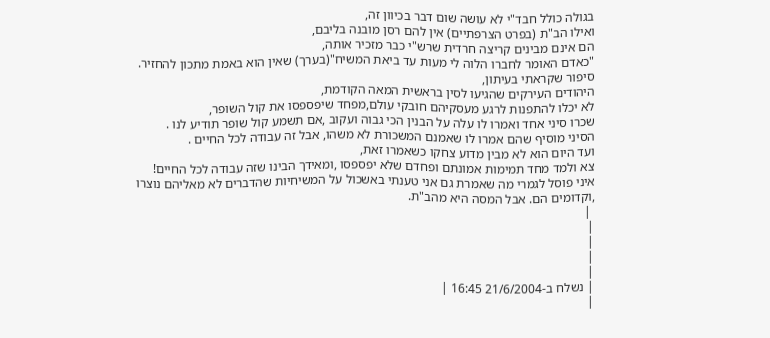בגולה כולל חבד"י לא עושה שום דבר בכיוון זה,
ואילו הב"ת (בפרט הצרפתיים) אין להם רסן מובנה בליבם,
הם אינם מבינים קריצה חרדית שרש"י כבר מזכיר אותה,
"כאדם האומר לחברו הלוה לי מעות עד ביאת המשיח"(בערך) שאין הוא באמת מתכון להחזיר.
סיפור שקראתי בעיתון,
היהודים העירקים שהגיעו לסין בראשית המאה הקודמת,
לא יכלו להתפנות לרגע מעסקיהם חובקי עולם,מפחד שיפספסו את קול השופר,
שכרו סיני אחד ואמרו לו עלה על הבנין הכי גבוה ועקוב ,אם תשמע קול שופר תודיע לנו .
הסיני מוסיף שהם אמרו לו שאמנם המשכורת לא משהו, אבל זה עבודה לכל החיים .
ועד היום הוא לא מבין מדוע צחקו כשאמרו זאת,
צא ולמד מחד תמימות אמונתם ופחדם שלא יפספסו ,ומאידך הבינו שזה עבודה לכל החיים!
איני פוסל לגמרי מה שאמרת גם אני טענתי באשכול על המשיחיות שהדברים לא מאליהם נוצרו ,וקדומים הם. אבל המסה היא מהב"ת.
 |
|
|
|
|
| נשלח ב-21/6/2004 16:45 |
|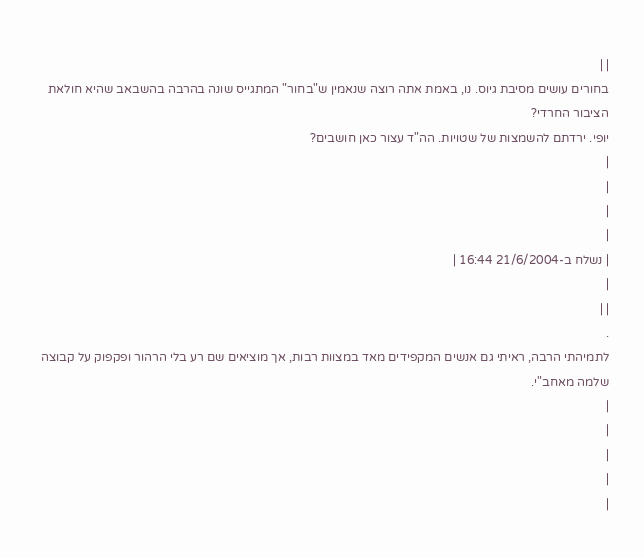| |
בחורים עושים מסיבת גיוס. נו, באמת אתה רוצה שנאמין ש"בחור" המתגייס שונה בהרבה בהשבאב שהיא חולאת הציבור החרדי?
יופי. ירדתם להשמצות של שטויות. הה"ד עצור כאן חושבים?
|
|
|
|
| נשלח ב-21/6/2004 16:44 |
|
| |
.
לתמיהתי הרבה, ראיתי גם אנשים המקפידים מאד במצוות רבות, אך מוציאים שם רע בלי הרהור ופקפוק על קבוצה שלמה מאחב"י.
|
|
|
|
|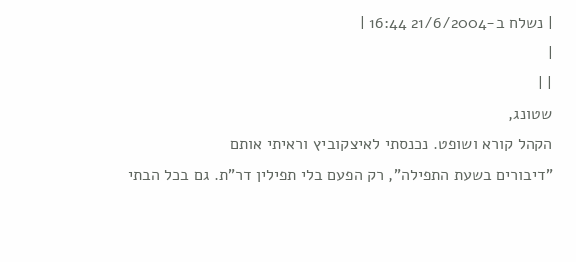| נשלח ב-21/6/2004 16:44 |
|
| |
שטונג,
הקהל קורא ושופט. נכנסתי לאיצקוביץ וראיתי אותם
"דיבורים בשעת התפילה", רק הפעם בלי תפילין דר"ת. גם בכל הבתי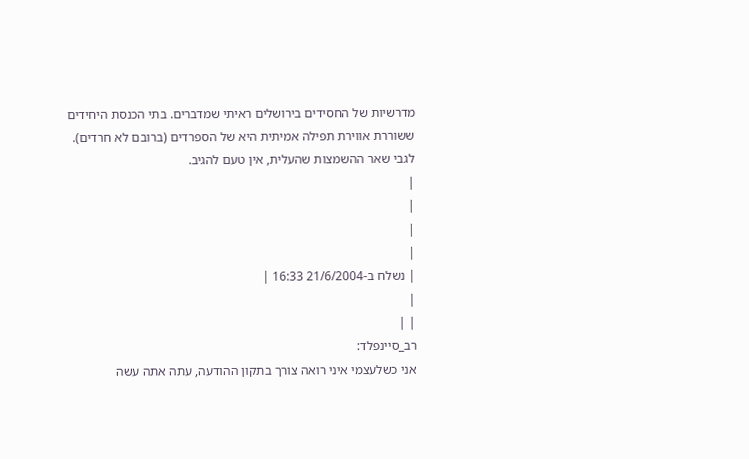מדרשיות של החסידים בירושלים ראיתי שמדברים. בתי הכנסת היחידים ששוררת אווירת תפילה אמיתית היא של הספרדים (ברובם לא חרדים).
לגבי שאר ההשמצות שהעלית, אין טעם להגיב.
|
|
|
|
| נשלח ב-21/6/2004 16:33 |
|
| |
רב_סיינפלד:
אני כשלעצמי איני רואה צורך בתקון ההודעה, עתה אתה עשה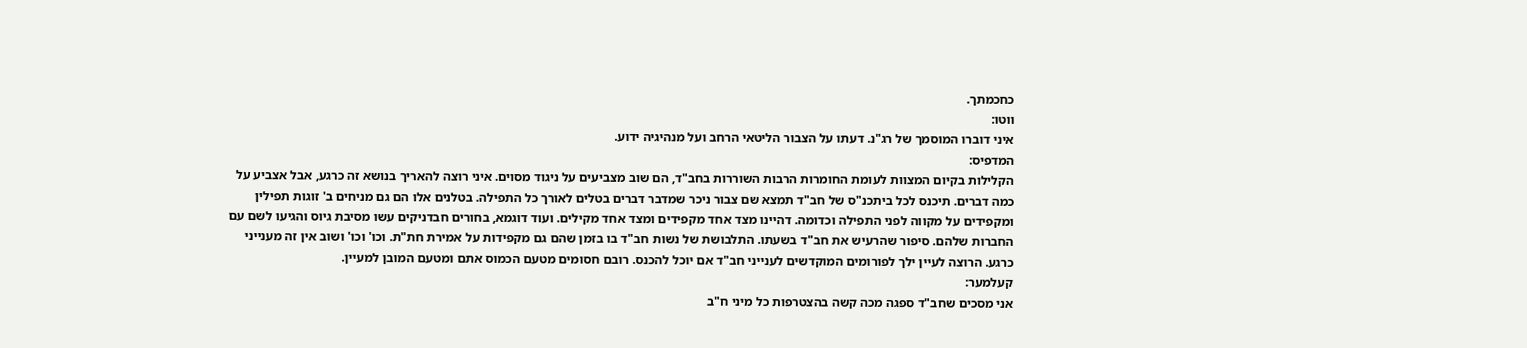כחכמתך.
ווטו:
איני דוברו המוסמך של רג"נ. דעתו על הצבור הליטאי הרחב ועל מנהיגיה ידוע.
המדפיס:
הקלילות בקיום המצוות לעומת החומרות הרבות השוררות בחב"ד, הם שוב מצביעים על ניגוד מסוים. איני רוצה להאריך בנושא זה כרגע, אבל אצביע על כמה דברים. תיכנס לכל ביתכנ"ס של חב"ד תמצא שם צבור ניכר שמדבר דברים בטלים לאורך כל התפילה. בטלנים אלו הם גם מניחים ב' זוגות תפילין ומקפידים על מקווה לפני התפילה וכדומה. דהיינו מצד אחד מקפידים ומצד אחד מקילים. ועוד דוגמא, בחורים חבדניקים עשו מסיבת גיוס והגיעו לשם עם החברות שלהם. סיפור שהרעיש את חב"ד בשעתו. התלבושת של נשות חב"ד בו בזמן שהם גם מקפידות על אמירת חת"ת. וכו' וכו' ושוב אין זה מענייני כרגע. הרוצה לעיין ילך לפורומים המוקדשים לענייני חב"ד אם יוכל להכנס. רובם חסומים מטעם הכמוס אתם ומטעם המובן למעיין.
קעלמער:
אני מסכים שחב"ד ספגה מכה קשה בהצטרפות כל מיני ח"ב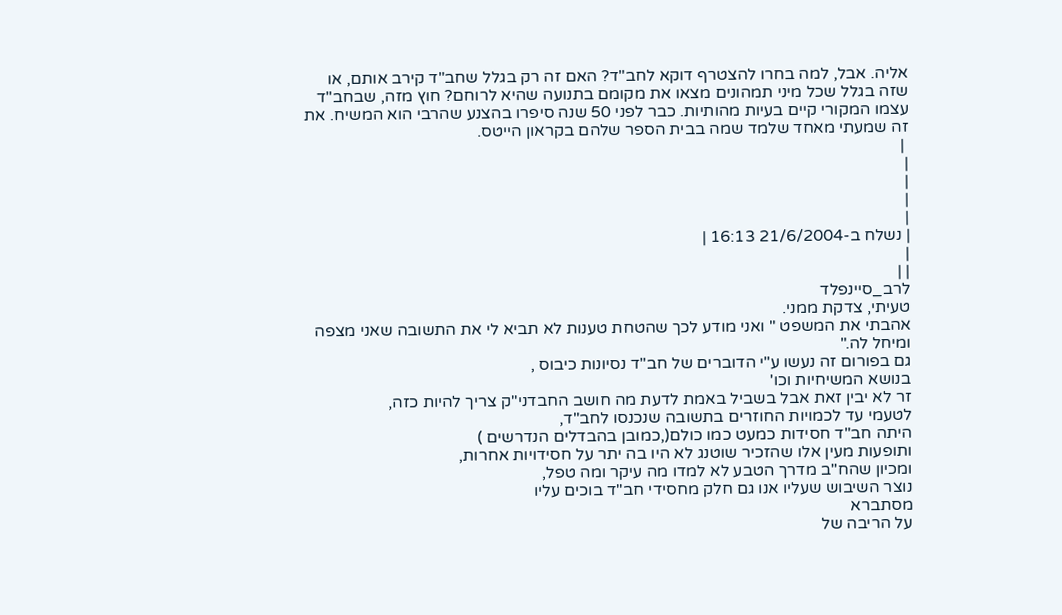אליה. אבל, למה בחרו להצטרף דוקא לחב"ד? האם זה רק בגלל שחב"ד קירב אותם, או שזה בגלל שכל מיני תמהונים מצאו את מקומם בתנועה שהיא לרוחם? חוץ מזה, שבחב"ד עצמו המקורי קיים בעיות מהותיות. כבר לפני 50 שנה סיפרו בהצנע שהרבי הוא המשיח. את זה שמעתי מאחד שלמד שמה בבית הספר שלהם בקראון הייטס.
 |
|
|
|
|
| נשלח ב-21/6/2004 16:13 |
|
| |
לרב_סיינפלד
טעיתי, צדקת ממני.
אהבתי את המשפט " ואני מודע לכך שהטחת טענות לא תביא לי את התשובה שאני מצפה ומיחל לה."
גם בפורום זה נעשו ע"י הדוברים של חב"ד נסיונות כיבוס ,
בנושא המשיחיות וכו'
זר לא יבין זאת אבל בשביל באמת לדעת מה חושב החבדני"ק צריך להיות כזה,
לטעמי עד לכמויות החוזרים בתשובה שנכנסו לחב"ד,
היתה חב"ד חסידות כמעט כמו כולם(,כמובן בהבדלים הנדרשים )
ותופעות מעין אלו שהזכיר שוטנג לא היו בה יתר על חסידויות אחרות,
ומכיון שהח"ב מדרך הטבע לא למדו מה עיקר ומה טפל,
נוצר השיבוש שעליו אנו גם חלק מחסידי חב"ד בוכים עליו
מסתברא
על הריבה של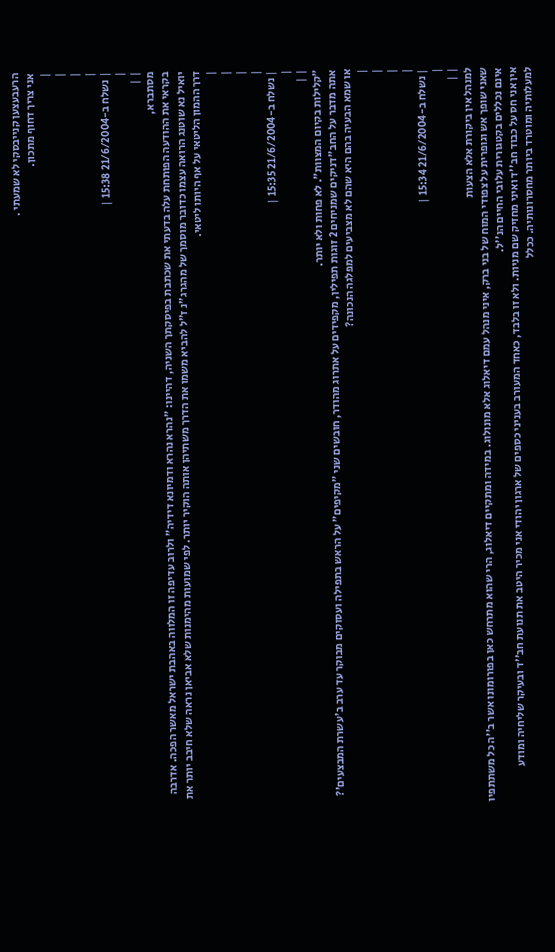הרעבעצען קנייבסקי לא שמעתי .
אני צריך דחוף מתכון.
|
|
|
|
| נשלח ב-21/6/2004 15:38 |
|
| |
מסתברא,
בקראי את ההודעה הפותחת עלה בדעתי את שכתבת בפיסקתך השניה, דהיינו: "נהרא נהרא ודמיונא דידיה" ולרוב עדיפה זו המלווה באהבת ישראל מאשר הפכה. אדרבה יואיל נא שוטנג הרואה עצמו כדובר מוסמך של מהגרג"נ ז"ל להביא משמו את הדרך משתיהן אותה הוקיר יותר. לפי שמועות מהימנות שלא אביאן נראה שלא חיבב יותר את דרך ההמון הליטאי על אף היותו ליטאי.
|
|
|
|
| נשלח ב-21/6/2004 15:35 |
|
| |
"קלילות בקיום המצוות". לא פחות ולא יותר.
אתה מדבר על החב"דניקים שמניחים 2 זוגות תפילין, מקפידים על אתרוג מהודר, חובשים שני "מקיפים" על הראש בתפילה ועסוקים מבוקר עד ערב ב'עשרת המבצעים'?
או שמא הבעיה בהם היא שהם לא מצביעים למפלגה הנכונה?
|
|
|
|
| נשלח ב-21/6/2004 15:34 |
|
| |
למנהל אין ביקורת אלא הצעות
שאני שופך אש וגופרית על צפודי המוח של בני ברק, איני מנהל עמם דיאלוג אלא מונולוג. במידה ומתקיים דיאלוג, הרי שהוא מתרחש כאן בפורומונו אשר ב''ה כל משתתפיו אינם נכללים בקטגורית עלובי החיים הנ''ל.
אין אני חס על כבוד חב''ד ואיני מחזיק שם מניות. ולא זו בלבד, כאחד המעורב בעניני כספים של ארגון יהודי אני מכיר היטב את תנועת חב''ד ובעיקר שליחיה ומודע למעלותיה ומוטרד ביותר מחסרונותיה. ככלל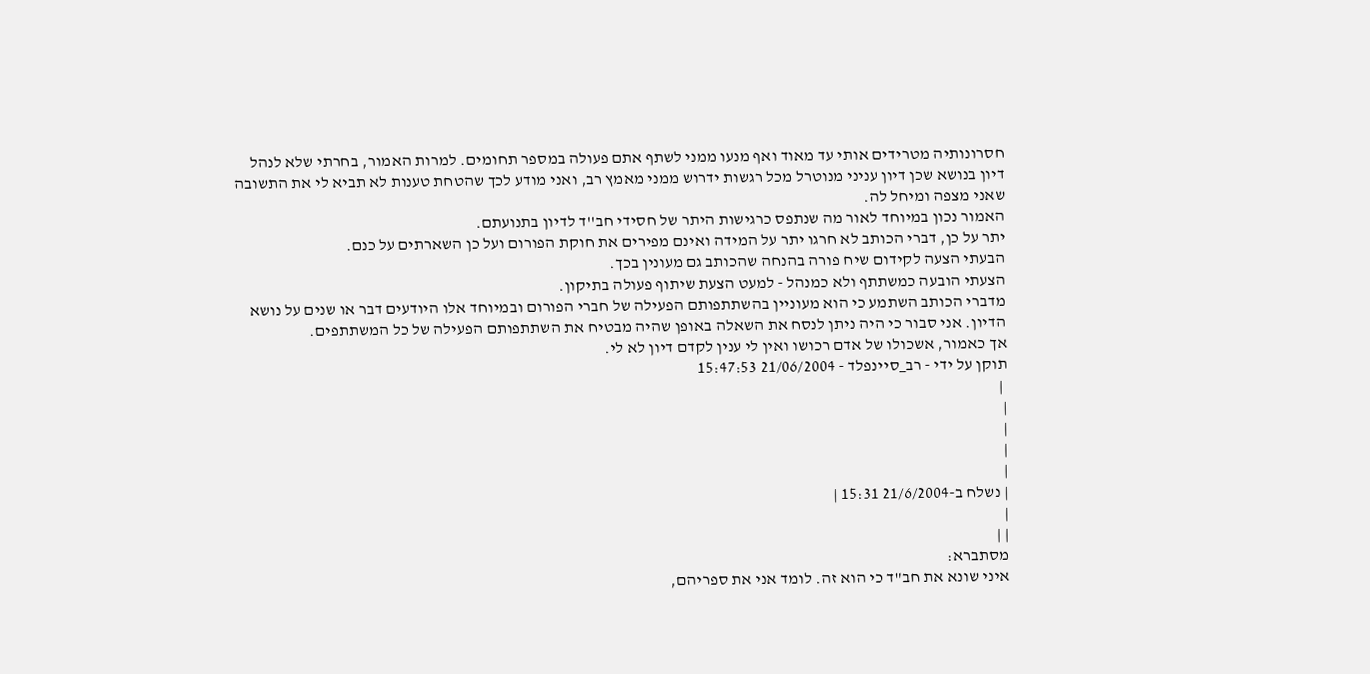חסרונותיה מטרידים אותי עד מאוד ואף מנעו ממני לשתף אתם פעולה במספר תחומים. למרות האמור, בחרתי שלא לנהל דיון בנושא שכן דיון עניני מנוטרל מכל רגשות ידרוש ממני מאמץ רב, ואני מודע לכך שהטחת טענות לא תביא לי את התשובה שאני מצפה ומיחל לה.
האמור נכון במיוחד לאור מה שנתפס כרגישות היתר של חסידי חב''ד לדיון בתנועתם.
יתר על כן, דברי הכותב לא חרגו יתר על המידה ואינם מפירים את חוקת הפורום ועל כן השארתים על כנם.
הבעתי הצעה לקידום שיח פורה בהנחה שהכותב גם מעונין בכך.
הצעתי הובעה כמשתתף ולא כמנהל - למעט הצעת שיתוף פעולה בתיקון.
מדברי הכותב השתמע כי הוא מעוניין בהשתתפותם הפעילה של חברי הפורום ובמיוחד אלו היודעים דבר או שנים על נושא הדיון. אני סבור כי היה ניתן לנסח את השאלה באופן שהיה מבטיח את השתתפותם הפעילה של כל המשתתפים.
אך כאמור, אשכולו של אדם רכושו ואין לי ענין לקדם דיון לא לי.
תוקן על ידי - רב_סיינפלד - 21/06/2004 15:47:53
 |
|
|
|
|
| נשלח ב-21/6/2004 15:31 |
|
| |
מסתברא:
איני שונא את חב"ד כי הוא זה. לומד אני את ספריהם,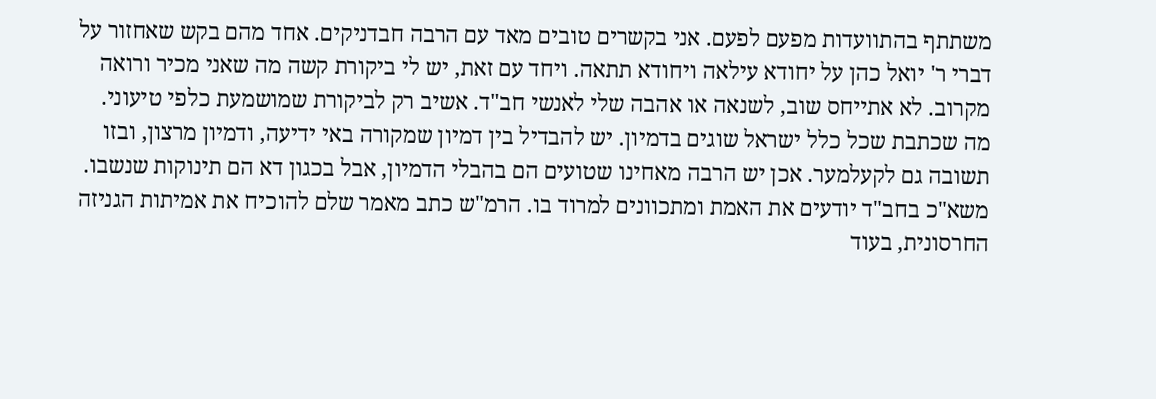משתתף בהתוועדות מפעם לפעם. אני בקשרים טובים מאד עם הרבה חבדניקים. אחד מהם בקש שאחזור על דברי ר' יואל כהן על יחודא עילאה ויחודא תתאה. ויחד עם זאת, יש לי ביקורת קשה מה שאני מכיר ורואה מקרוב. לא אתייחס שוב, לשנאה או אהבה שלי לאנשי חב"ד. אשיב רק לביקורת שמושמעת כלפי טיעוני.
מה שכתבת שכל כלל ישראל שוגים בדמיון. יש להבדיל בין דמיון שמקורה באי ידיעה, ודמיון מרצון, ובזו תשובה גם לקעלמער. אכן יש הרבה מאחינו שטועים הם בהבלי הדמיון, אבל בכגון דא הם תינוקות שנשבו. משא"כ בחב"ד יודעים את האמת ומתכוונים למרוד בו. הרמ"ש כתב מאמר שלם להוכיח את אמיתות הגניזה החרסונית, בעוד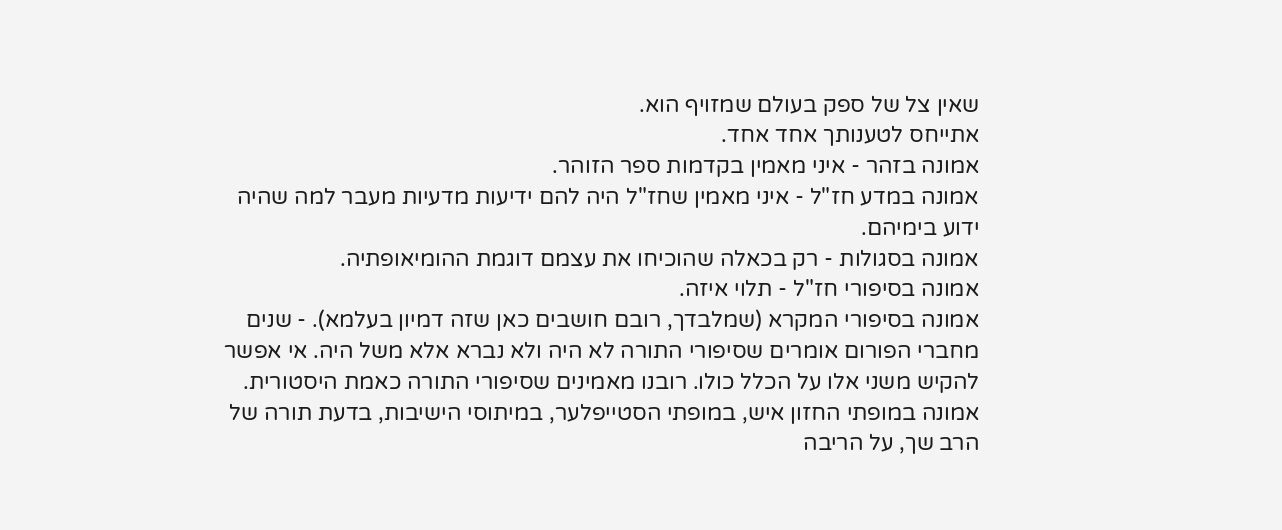שאין צל של ספק בעולם שמזויף הוא.
אתייחס לטענותך אחד אחד.
אמונה בזהר - איני מאמין בקדמות ספר הזוהר.
אמונה במדע חז"ל - איני מאמין שחז"ל היה להם ידיעות מדעיות מעבר למה שהיה ידוע בימיהם.
אמונה בסגולות - רק בכאלה שהוכיחו את עצמם דוגמת ההומיאופתיה.
אמונה בסיפורי חז"ל - תלוי איזה.
אמונה בסיפורי המקרא (שמלבדך, רובם חושבים כאן שזה דמיון בעלמא). - שנים מחברי הפורום אומרים שסיפורי התורה לא היה ולא נברא אלא משל היה. אי אפשר להקיש משני אלו על הכלל כולו. רובנו מאמינים שסיפורי התורה כאמת היסטורית.
אמונה במופתי החזון איש, במופתי הסטייפלער, במיתוסי הישיבות, בדעת תורה של הרב שך, על הריבה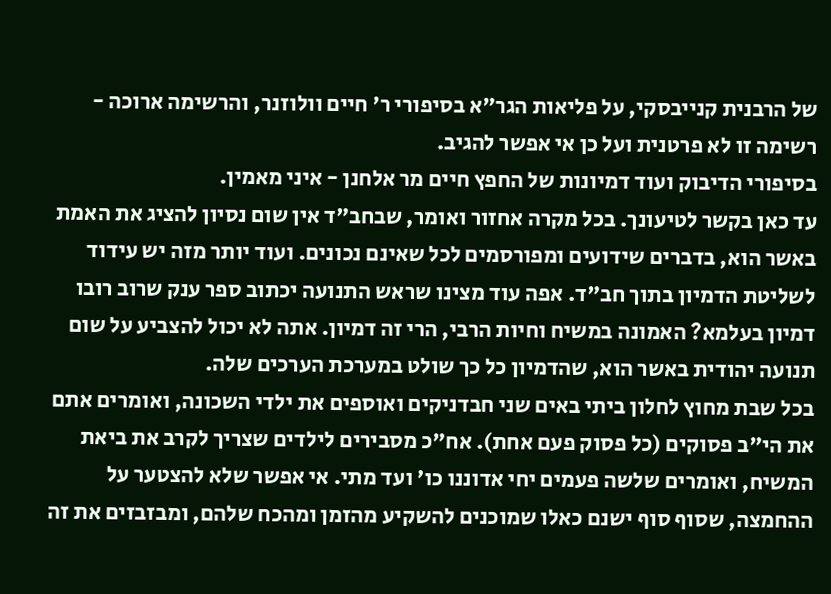של הרבנית קנייבסקי, על פליאות הגר"א בסיפורי ר' חיים וולוזנר, והרשימה ארוכה - רשימה זו לא פרטנית ועל כן אי אפשר להגיב.
בסיפורי הדיבוק ועוד דמיונות של החפץ חיים מר אלחנן - איני מאמין.
עד כאן בקשר לטיעונך. בכל מקרה אחזור ואומר, שבחב"ד אין שום נסיון להציג את האמת באשר הוא, בדברים שידועים ומפורסמים לכל שאינם נכונים. ועוד יותר מזה יש עידוד לשליטת הדמיון בתוך חב"ד. אפה עוד מצינו שראש התנועה יכתוב ספר ענק שרוב רובו דמיון בעלמא? האמונה במשיח וחיות הרבי, הרי זה דמיון. אתה לא יכול להצביע על שום תנועה יהודית באשר הוא, שהדמיון כל כך שולט במערכת הערכים שלה.
בכל שבת מחוץ לחלון ביתי באים שני חבדניקים ואוספים את ילדי השכונה, ואומרים אתם את הי"ב פסוקים (כל פסוק פעם אחת). אח"כ מסבירים לילדים שצריך לקרב את ביאת המשיח, ואומרים שלשה פעמים יחי אדוננו כו' ועד מתי. אי אפשר שלא להצטער על ההחמצה, שסוף סוף ישנם כאלו שמוכנים להשקיע מהזמן ומהכח שלהם, ומבזבזים את זה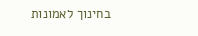בחינוך לאמונות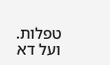טפלות. ועל דא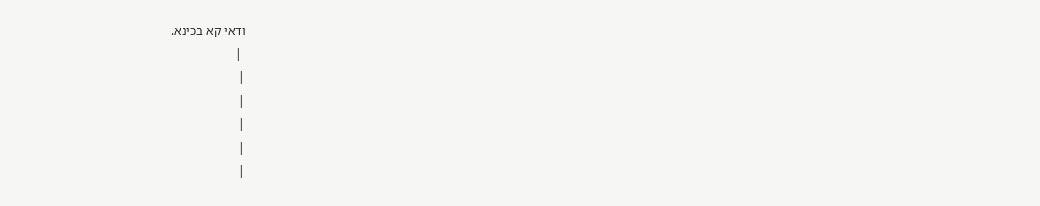ודאי קא בכינא.
 |
|
|
|
|
|